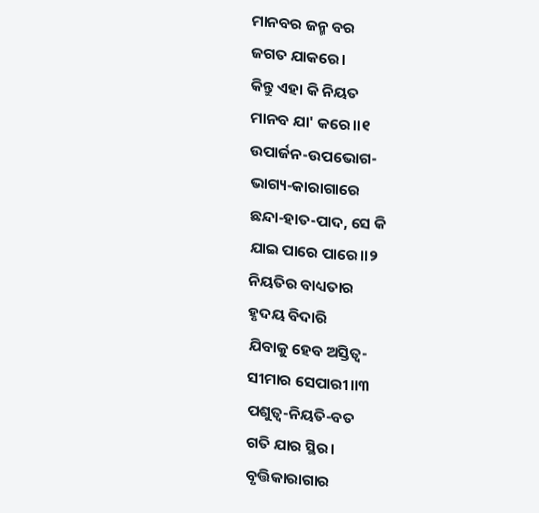ମାନବର ଜନ୍ମ ବର
ଜଗତ ଯାକରେ।
କିନ୍ତୁ ଏହା କି ନିୟତ
ମାନବ ଯା' କରେ।।୧
ଉପାର୍ଜନ-ଉପଭୋଗ-
ଭାଗ୍ୟ-କାରାଗାରେ
ଛନ୍ଦା-ହାତ-ପାଦ, ସେ କି
ଯାଇ ପାରେ ପାରେ।।୨
ନିୟତିର ବାଧ୍ୟତାର
ହୃଦୟ ବିଦାରି
ଯିବାକୁ ହେବ ଅସ୍ତିତ୍ବ-
ସୀମାର ସେପାରୀ।।୩
ପଶୁତ୍ୱ-ନିୟତି-ବତ
ଗତି ଯାର ସ୍ଥିର।
ବୃତ୍ତିକାରାଗାର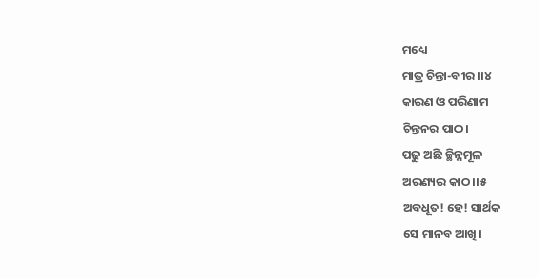ମଧ୍ୟେ
ମାତ୍ର ଚିନ୍ତା-ବୀର।।୪
କାରଣ ଓ ପରିଣାମ
ଚିନ୍ତନର ପାଠ।
ପଢୁ ଅଛି ଚ୍ଛିନ୍ନମୂଳ
ଅରଣ୍ୟର କାଠ।।୫
ଅବଧୂତ! ହେ! ସାର୍ଥକ
ସେ ମାନବ ଆଖି।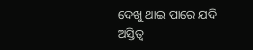ଦେଖୁ ଥାଇ ପାରେ ଯଦି
ଅସ୍ତିତ୍ବ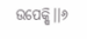ଉପେକ୍ଷି।।୬